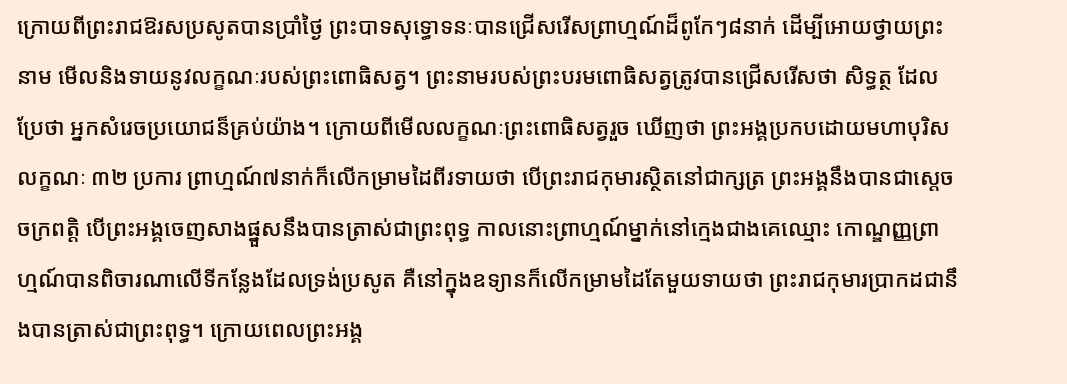ក្រោយពីព្រះរាជឱរសប្រសូតបានប្រាំថ្ងៃ ព្រះបាទសុទ្ធោទនៈបានជ្រើសរើសព្រាហ្មណ៍ដ៏ពូកែៗ៨នាក់ ដើម្បីអោយថ្វាយព្រះនាម មើលនិងទាយនូវលក្ខណៈរបស់ព្រះពោធិសត្វ។ ព្រះនាមរបស់ព្រះបរមពោធិសត្វត្រូវបានជ្រើសរើសថា សិទ្ធត្ថ ដែលប្រែថា អ្នកសំរេចប្រយោជន៏គ្រប់យ៉ាង។ ក្រោយពីមើលលក្ខណៈព្រះពោធិសត្វរួច ឃើញថា ព្រះអង្គប្រកបដោយមហាបុរិសលក្ខណៈ ៣២ ប្រការ ព្រាហ្មណ៍៧នាក់ក៏លើកម្រាមដៃពីរទាយថា បើព្រះរាជកុមារស្ថិតនៅជាក្សត្រ ព្រះអង្គនឹងបានជាស្តេចចក្រពត្តិ បើព្រះអង្គចេញសាងផ្នួសនឹងបានត្រាស់ជាព្រះពុទ្ធ កាលនោះព្រាហ្មណ៍ម្នាក់នៅក្មេងជាងគេឈ្មោះ កោណ្ឌញ្ញព្រាហ្មណ៍បានពិចារណាលើទីកន្លែងដែលទ្រង់ប្រសូត គឺនៅក្នុងឧទ្យានក៏លើកម្រាមដៃតែមួយទាយថា ព្រះរាជកុមារប្រាកដជានឹងបានត្រាស់ជាព្រះពុទ្ធ។ ក្រោយពេលព្រះអង្គ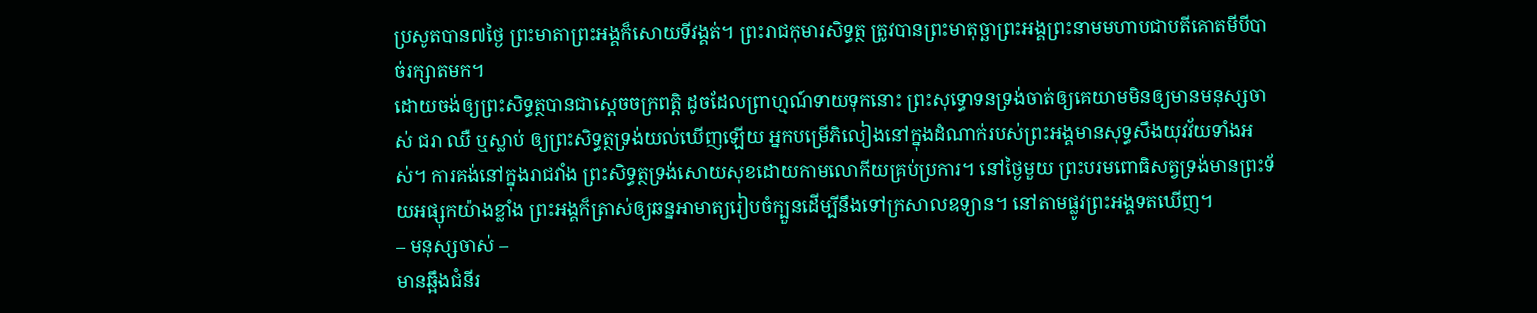ប្រសូតបាន៧ថ្ងៃ ព្រះមាតាព្រះអង្គក៏សោយទីវង្គត់។ ព្រះរាជកុមារសិទ្ធត្ថ ត្រូវបានព្រះមាតុច្ឆាព្រះអង្គព្រះនាមមហាបជាបតីគោតមីបីបាច់រក្សាតមក។
ដោយចង់ឲ្យព្រះសិទ្ធត្ថបានជាស្តេចចក្រពត្តិ ដូចដែលព្រាហ្មណ៍ទាយទុកនោះ ព្រះសុទ្ធោទនទ្រង់ចាត់ឲ្យគេយាមមិនឲ្យមានមនុស្សចាស់ ជរា ឈឺ ឬស្លាប់ ឲ្យព្រះសិទ្ធត្ថទ្រង់យល់ឃើញឡើយ អ្នកបម្រើភិលៀងនៅក្នុងដំណាក់របស់ព្រះអង្គមានសុទ្ធសឹងយុវវ័យទាំងអស់។ ការគង់នៅក្នុងរាជវាំង ព្រះសិទ្ធត្ថទ្រង់សោយសុខដោយកាមលោកីយគ្រប់ប្រការ។ នៅថ្ងៃមួយ ព្រះបរមពោធិសត្វទ្រង់មានព្រះទ័យអផ្សុកយ៉ាងខ្លាំង ព្រះអង្គក៏ត្រាស់ឲ្យឆន្នអាមាត្យរៀបចំក្បួនដើម្បីនឹងទៅក្រសាលឧទ្យាន។ នៅតាមផ្លូវព្រះអង្គទតឃើញ។
– មនុស្សចាស់ –
មានឆ្អឹងជំនីរ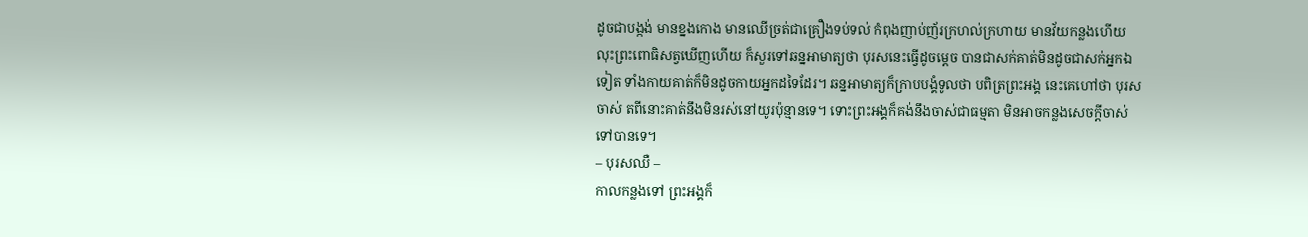ដូចជាបង្កង់ មានខ្នងកោង មានឈើច្រត់ជាគ្រឿងទប់ទល់ កំពុងញាប់ញ័រក្រហល់ក្រហាយ មានវ័យកន្លងហើយ លុះព្រះពោធិសត្វឃើញហើយ ក៏សួរទៅឆន្នអាមាត្យថា បុរសនេះធ្វើដូចម្តេច បានជាសក់គាត់មិនដូចជាសក់អ្នកឯទៀត ទាំងកាយគាត់ក៏មិនដូចកាយអ្នកដទៃដែរ។ ឆន្នអាមាត្យក៏ក្រាបបង្គំទូលថា បពិត្រព្រះអង្គ នេះគេហៅថា បុរសចាស់ តពីនោះគាត់នឹងមិនរស់នៅយូរប៉ុន្មានទេ។ ទោះព្រះអង្គក៏គង់នឹងចាស់ជាធម្មតា មិនអាចកន្លងសេចក្តីចាស់ទៅបានទេ។
– បុរសឈឺ –
កាលកន្លងទៅ ព្រះអង្គក៏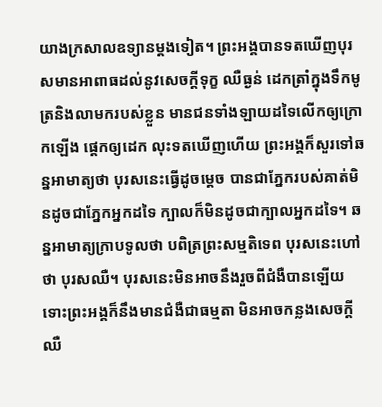យាងក្រសាលឧទ្យានម្តងទៀត។ ព្រះអង្គបានទតឃើញបុរសមានអាពាធដល់នូវសេចក្តីទុក្ខ ឈឺធ្ងន់ ដេកត្រាំក្នុងទឹកមូត្រនិងលាមករបស់ខ្លួន មានជនទាំងឡាយដទៃលើកឲ្យក្រោកឡើង ផ្តេកឲ្យដេក លុះទតឃើញហើយ ព្រះអង្គក៏សួរទៅឆន្នអាមាត្យថា បុរសនេះធ្វើដូចម្តេច បានជាភ្នែករបស់គាត់មិនដូចជាភ្នែកអ្នកដទៃ ក្បាលក៏មិនដូចជាក្បាលអ្នកដទៃ។ ឆន្នអាមាត្យក្រាបទូលថា បពិត្រព្រះសម្មតិទេព បុរសនេះហៅថា បុរសឈឺ។ បុរសនេះមិនអាចនឹងរួចពីជំងឺបានឡើយ ទោះព្រះអង្គក៏នឹងមានជំងឺជាធម្មតា មិនអាចកន្លងសេចក្តីឈឺ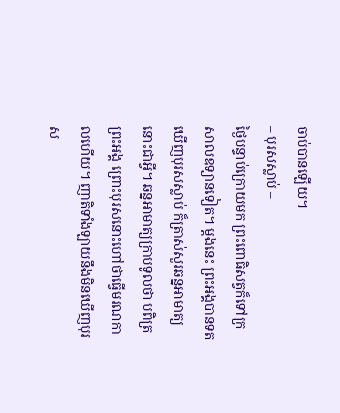ចាប់បានឡើយ។
– បុរសស្លាប់ –
ថ្ងៃបន្ទាប់ក្រោយមក ព្រះពោធិសត្វក៏ទៅក្រសាលឧទ្យានទៀត។ ម្តងនេះ ព្រះអង្គបានទតឃើញបុរសស្លាប់ ក៏ត្រាស់សួរឆន្នអាមាត្យ នោះជាអ្វី។ ឆន្នអាមាត្យក្រាបទូលថា បពិត្រព្រះអង្គ ព្រោះបុរសនោះហៅថាធ្វើមរណកាលហើយ។ ញាតិទាំងឡាយនឹងមិនឃើញបុរស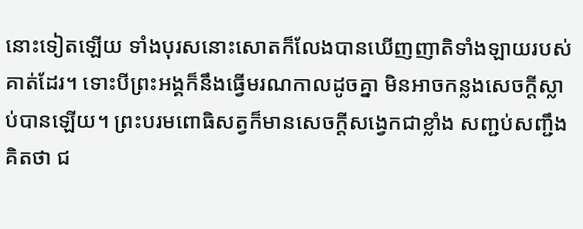នោះទៀតឡើយ ទាំងបុរសនោះសោតក៏លែងបានឃើញញាតិទាំងឡាយរបស់គាត់ដែរ។ ទោះបីព្រះអង្គក៏នឹងធ្វើមរណកាលដូចគ្នា មិនអាចកន្លងសេចក្តីស្លាប់បានឡើយ។ ព្រះបរមពោធិសត្វក៏មានសេចក្តីសង្វេកជាខ្លាំង សញ្ជប់សញ្ជឹងគិតថា ជ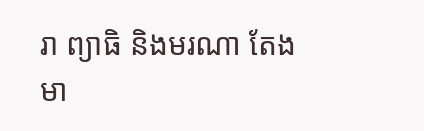រា ព្យាធិ និងមរណា តែងមា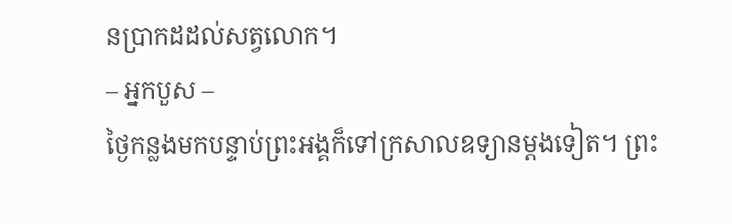នប្រាកដដល់សត្វលោក។
– អ្នកបួស –
ថ្ងៃកន្លងមកបន្ទាប់ព្រះអង្គក៏ទៅក្រសាលឧទ្យានម្តងទៀត។ ព្រះ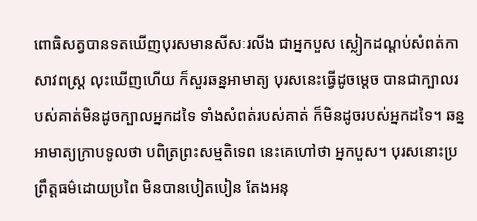ពោធិសត្វបានទតឃើញបុរសមានសីសៈរលីង ជាអ្នកបួស ស្លៀកដណ្តប់សំពត់កាសាវពស្ត្រ លុះឃើញហើយ ក៏សួរឆន្នអាមាត្យ បុរសនេះធ្វើដូចម្តេច បានជាក្បាលរបស់គាត់មិនដូចក្បាលអ្នកដទៃ ទាំងសំពត់របស់គាត់ ក៏មិនដូចរបស់អ្នកដទៃ។ ឆន្នអាមាត្យក្រាបទូលថា បពិត្រព្រះសម្មតិទេព នេះគេហៅថា អ្នកបួស។ បុរសនោះប្រព្រឹត្តធម៌ដោយប្រពៃ មិនបានបៀតបៀន តែងអនុ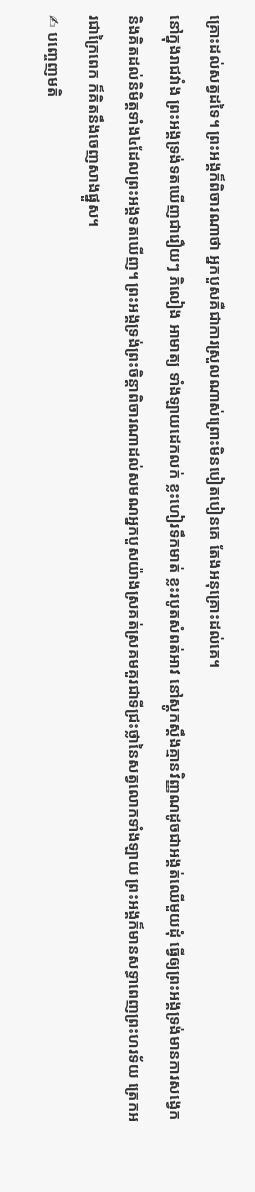គ្រោះដល់សត្វដទៃ។ ព្រះអង្គក៏ពិចារណាថា អ្នកបួសគឺជាការស្រួលណាស់ព្រោះមិនបៀតបៀនគេ តែងអនុគ្រោះដល់គេ។
នៅក្នុងរាជវាំង ព្រះអង្គទ្រង់ទតឃើញជារឿយៗ ភិលៀង អាមាត្យ ទាំងឡាយដេកលក់ ខ្លះហៀរទឹកមាត់ ខ្លះរបូតសំពត់អាវ នៅស្តូកស្តឹងគ្មានវិញ្ញណដូចជាអង្គត់ឈើមួយដុំ ធ្វើឲ្យព្រះអង្គទ្រង់មានការសង្វេក និងគិតដល់និមិត្តទាំង៤ដែលព្រះអង្គទតឃើញ។ ព្រះអង្គទ្រង់ព្រះចិន្តាពិចារណាដល់សមណអ្នកបួសយ៉ាងស្រគត់ស្រគមគួរជាទីជ្រះថ្លានៃសត្វលោកទាំងឡាយ ព្រះអង្គក៏មានសទ្ធាពេញព្រះហរទ័យ ត្រេកអរជាក្រៃពេក ក៏គិតនឹងចេញសាងផ្នួស។
✍ បញ្ចេញមតិ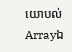យោបល់
Arrayឯ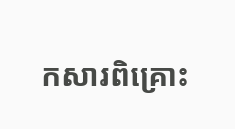កសារពិគ្រោះ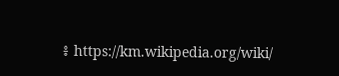៖ https://km.wikipedia.org/wiki/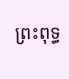ព្រះពុទ្ធ